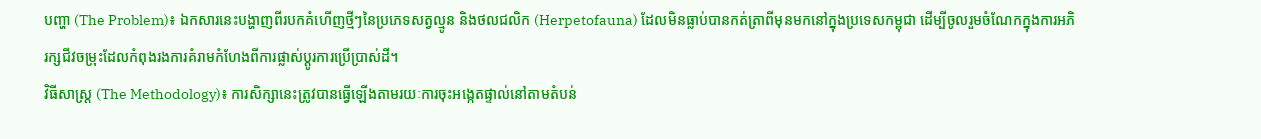បញ្ហា (The Problem)៖ ឯកសារនេះបង្ហាញពីរបកគំហើញថ្មីៗនៃប្រភេទសត្វល្មូន និងថលជលិក (Herpetofauna) ដែលមិនធ្លាប់បានកត់ត្រាពីមុនមកនៅក្នុងប្រទេសកម្ពុជា ដើម្បីចូលរួមចំណែកក្នុងការអភិរក្សជីវចម្រុះដែលកំពុងរងការគំរាមកំហែងពីការផ្លាស់ប្តូរការប្រើប្រាស់ដី។
វិធីសាស្ត្រ (The Methodology)៖ ការសិក្សានេះត្រូវបានធ្វើឡើងតាមរយៈការចុះអង្កេតផ្ទាល់នៅតាមតំបន់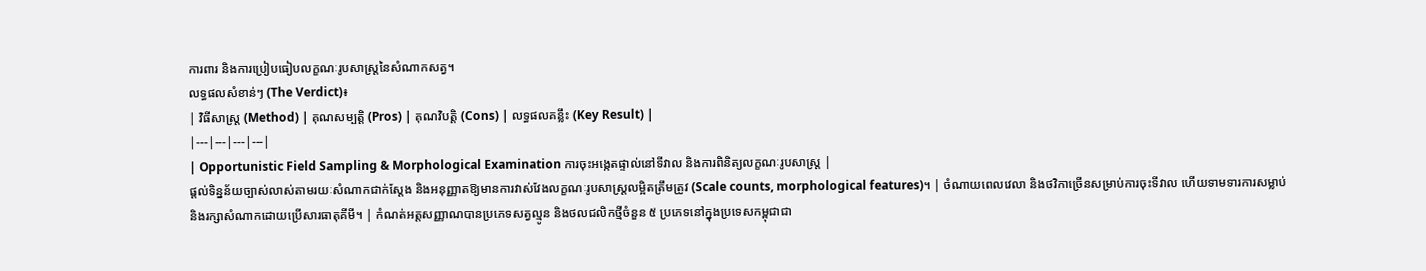ការពារ និងការប្រៀបធៀបលក្ខណៈរូបសាស្ត្រនៃសំណាកសត្វ។
លទ្ធផលសំខាន់ៗ (The Verdict)៖
| វិធីសាស្ត្រ (Method) | គុណសម្បត្តិ (Pros) | គុណវិបត្តិ (Cons) | លទ្ធផលគន្លឹះ (Key Result) |
|---|---|---|---|
| Opportunistic Field Sampling & Morphological Examination ការចុះអង្កេតផ្ទាល់នៅទីវាល និងការពិនិត្យលក្ខណៈរូបសាស្ត្រ |
ផ្តល់ទិន្នន័យច្បាស់លាស់តាមរយៈសំណាកជាក់ស្តែង និងអនុញ្ញាតឱ្យមានការវាស់វែងលក្ខណៈរូបសាស្ត្រលម្អិតត្រឹមត្រូវ (Scale counts, morphological features)។ | ចំណាយពេលវេលា និងថវិកាច្រើនសម្រាប់ការចុះទីវាល ហើយទាមទារការសម្លាប់ និងរក្សាសំណាកដោយប្រើសារធាតុគីមី។ | កំណត់អត្តសញ្ញាណបានប្រភេទសត្វល្មូន និងថលជលិកថ្មីចំនួន ៥ ប្រភេទនៅក្នុងប្រទេសកម្ពុជាជា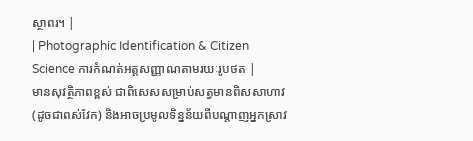ស្ថាពរ។ |
| Photographic Identification & Citizen Science ការកំណត់អត្តសញ្ញាណតាមរយៈរូបថត |
មានសុវត្ថិភាពខ្ពស់ ជាពិសេសសម្រាប់សត្វមានពិសសាហាវ (ដូចជាពស់វែក) និងអាចប្រមូលទិន្នន័យពីបណ្តាញអ្នកស្រាវ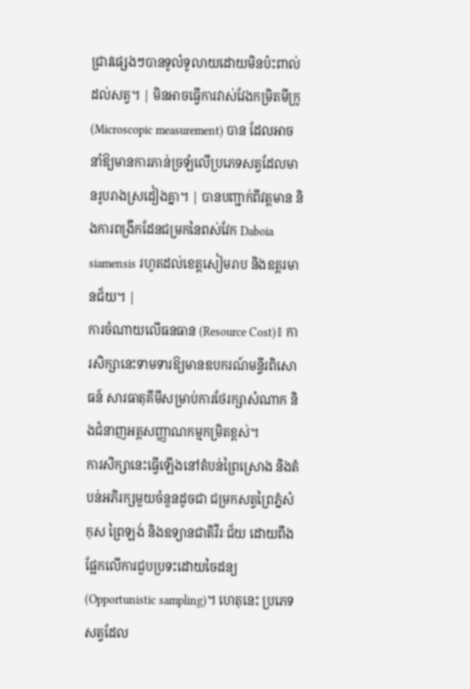ជ្រាវផ្សេងៗបានទូលំទូលាយដោយមិនប៉ះពាល់ដល់សត្វ។ | មិនអាចធ្វើការវាស់វែងកម្រិតមីក្រូ (Microscopic measurement) បាន ដែលអាចនាំឱ្យមានការភាន់ច្រឡំលើប្រភេទសត្វដែលមានរូបរាងស្រដៀងគ្នា។ | បានបញ្ជាក់ពីវត្តមាន និងការពង្រីកដែនជម្រកនៃពស់វែក Daboia siamensis រហូតដល់ខេត្តសៀមរាប និងឧត្តរមានជ័យ។ |
ការចំណាយលើធនធាន (Resource Cost)៖ ការសិក្សានេះទាមទារឱ្យមានឧបករណ៍មន្ទីរពិសោធន៍ សារធាតុគីមីសម្រាប់ការថែរក្សាសំណាក និងជំនាញអត្តសញ្ញាណកម្មកម្រិតខ្ពស់។
ការសិក្សានេះធ្វើឡើងនៅតំបន់ព្រៃស្រោង និងតំបន់អភិរក្សមួយចំនួនដូចជា ជម្រកសត្វព្រៃភ្នំសំកុស ព្រៃឡង់ និងឧទ្យានជាតិវីរៈជ័យ ដោយពឹងផ្អែកលើការជួបប្រទះដោយចៃដន្យ (Opportunistic sampling)។ ហេតុនេះ ប្រភេទសត្វដែល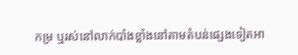កម្រ ឬរស់នៅលាក់បាំងខ្លាំងនៅតាមតំបន់ផ្សេងទៀតអា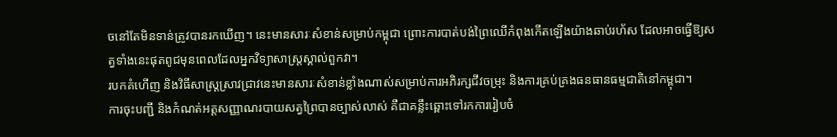ចនៅតែមិនទាន់ត្រូវបានរកឃើញ។ នេះមានសារៈសំខាន់សម្រាប់កម្ពុជា ព្រោះការបាត់បង់ព្រៃឈើកំពុងកើតឡើងយ៉ាងឆាប់រហ័ស ដែលអាចធ្វើឱ្យសត្វទាំងនេះផុតពូជមុនពេលដែលអ្នកវិទ្យាសាស្ត្រស្គាល់ពួកវា។
របកគំហើញ និងវិធីសាស្ត្រស្រាវជ្រាវនេះមានសារៈសំខាន់ខ្លាំងណាស់សម្រាប់ការអភិរក្សជីវចម្រុះ និងការគ្រប់គ្រងធនធានធម្មជាតិនៅកម្ពុជា។
ការចុះបញ្ជី និងកំណត់អត្តសញ្ញាណរបាយសត្វព្រៃបានច្បាស់លាស់ គឺជាគន្លឹះឆ្ពោះទៅរកការរៀបចំ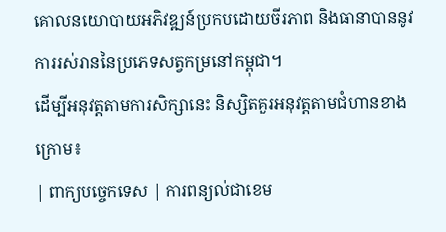គោលនយោបាយអភិវឌ្ឍន៍ប្រកបដោយចីរភាព និងធានាបាននូវការរស់រាននៃប្រភេទសត្វកម្រនៅកម្ពុជា។
ដើម្បីអនុវត្តតាមការសិក្សានេះ និស្សិតគួរអនុវត្តតាមជំហានខាងក្រោម៖
| ពាក្យបច្ចេកទេស | ការពន្យល់ជាខេម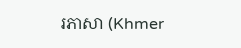រភាសា (Khmer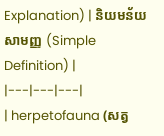Explanation) | និយមន័យសាមញ្ញ (Simple Definition) |
|---|---|---|
| herpetofauna (សត្វ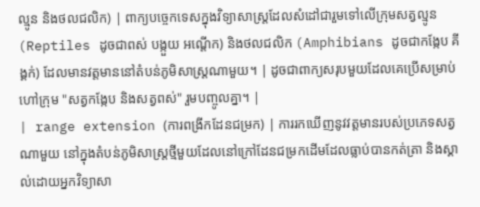ល្មូន និងថលជលិក) | ពាក្យបច្ចេកទេសក្នុងវិទ្យាសាស្ត្រដែលសំដៅជារួមទៅលើក្រុមសត្វល្មូន (Reptiles ដូចជាពស់ បង្កួយ អណ្តើក) និងថលជលិក (Amphibians ដូចជាកង្កែប គីង្គក់) ដែលមានវត្តមាននៅតំបន់ភូមិសាស្ត្រណាមួយ។ | ដូចជាពាក្យសរុបមួយដែលគេប្រើសម្រាប់ហៅក្រុម "សត្វកង្កែប និងសត្វពស់" រួមបញ្ចូលគ្នា។ |
| range extension (ការពង្រីកដែនជម្រក) | ការរកឃើញនូវវត្តមានរបស់ប្រភេទសត្វណាមួយ នៅក្នុងតំបន់ភូមិសាស្ត្រថ្មីមួយដែលនៅក្រៅដែនជម្រកដើមដែលធ្លាប់បានកត់ត្រា និងស្គាល់ដោយអ្នកវិទ្យាសា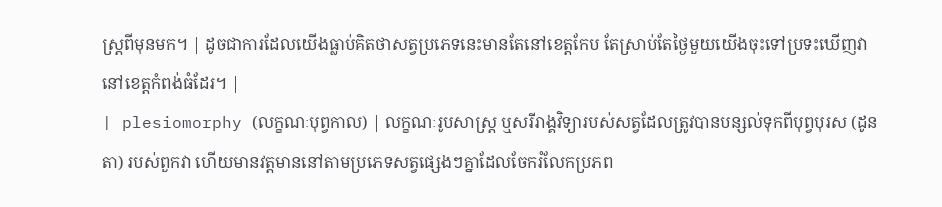ស្ត្រពីមុនមក។ | ដូចជាការដែលយើងធ្លាប់គិតថាសត្វប្រភេទនេះមានតែនៅខេត្តកែប តែស្រាប់តែថ្ងៃមួយយើងចុះទៅប្រទះឃើញវានៅខេត្តកំពង់ធំដែរ។ |
| plesiomorphy (លក្ខណៈបុព្វកាល) | លក្ខណៈរូបសាស្ត្រ ឬសរីរាង្គវិទ្យារបស់សត្វដែលត្រូវបានបន្សល់ទុកពីបុព្វបុរស (ដូនតា) របស់ពួកវា ហើយមានវត្តមាននៅតាមប្រភេទសត្វផ្សេងៗគ្នាដែលចែករំលែកប្រភព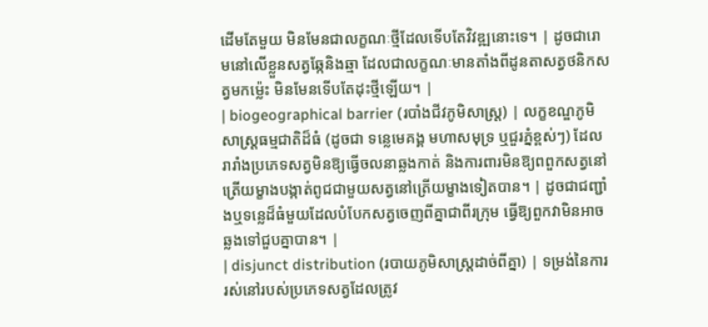ដើមតែមួយ មិនមែនជាលក្ខណៈថ្មីដែលទើបតែវិវឌ្ឍនោះទេ។ | ដូចជារោមនៅលើខ្លួនសត្វឆ្កែនិងឆ្មា ដែលជាលក្ខណៈមានតាំងពីដូនតាសត្វថនិកសត្វមកម្ល៉េះ មិនមែនទើបតែដុះថ្មីឡើយ។ |
| biogeographical barrier (របាំងជីវភូមិសាស្ត្រ) | លក្ខខណ្ឌភូមិសាស្ត្រធម្មជាតិដ៏ធំ (ដូចជា ទន្លេមេគង្គ មហាសមុទ្រ ឬជួរភ្នំខ្ពស់ៗ) ដែលរារាំងប្រភេទសត្វមិនឱ្យធ្វើចលនាឆ្លងកាត់ និងការពារមិនឱ្យពពួកសត្វនៅត្រើយម្ខាងបង្កាត់ពូជជាមួយសត្វនៅត្រើយម្ខាងទៀតបាន។ | ដូចជាជញ្ជាំងឬទន្លេដ៏ធំមួយដែលបំបែកសត្វចេញពីគ្នាជាពីរក្រុម ធ្វើឱ្យពួកវាមិនអាចឆ្លងទៅជួបគ្នាបាន។ |
| disjunct distribution (របាយភូមិសាស្ត្រដាច់ពីគ្នា) | ទម្រង់នៃការរស់នៅរបស់ប្រភេទសត្វដែលត្រូវ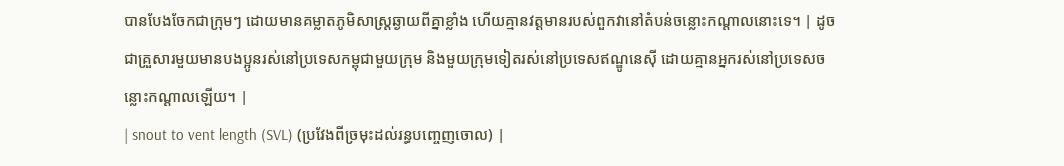បានបែងចែកជាក្រុមៗ ដោយមានគម្លាតភូមិសាស្ត្រឆ្ងាយពីគ្នាខ្លាំង ហើយគ្មានវត្តមានរបស់ពួកវានៅតំបន់ចន្លោះកណ្តាលនោះទេ។ | ដូចជាគ្រួសារមួយមានបងប្អូនរស់នៅប្រទេសកម្ពុជាមួយក្រុម និងមួយក្រុមទៀតរស់នៅប្រទេសឥណ្ឌូនេស៊ី ដោយគ្មានអ្នករស់នៅប្រទេសចន្លោះកណ្តាលឡើយ។ |
| snout to vent length (SVL) (ប្រវែងពីច្រមុះដល់រន្ធបញ្ចេញចោល) |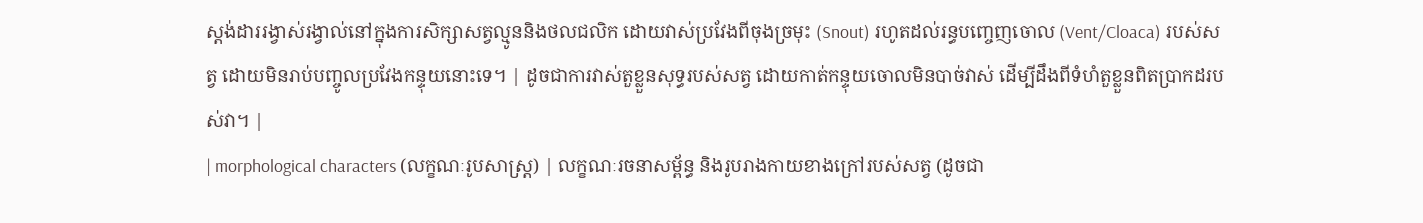ស្តង់ដាររង្វាស់រង្វាល់នៅក្នុងការសិក្សាសត្វល្មូននិងថលជលិក ដោយវាស់ប្រវែងពីចុងច្រមុះ (Snout) រហូតដល់រន្ធបញ្ចេញចោល (Vent/Cloaca) របស់សត្វ ដោយមិនរាប់បញ្ចូលប្រវែងកន្ទុយនោះទេ។ | ដូចជាការវាស់តួខ្លួនសុទ្ធរបស់សត្វ ដោយកាត់កន្ទុយចោលមិនបាច់វាស់ ដើម្បីដឹងពីទំហំតួខ្លួនពិតប្រាកដរបស់វា។ |
| morphological characters (លក្ខណៈរូបសាស្ត្រ) | លក្ខណៈរចនាសម្ព័ន្ធ និងរូបរាងកាយខាងក្រៅរបស់សត្វ (ដូចជា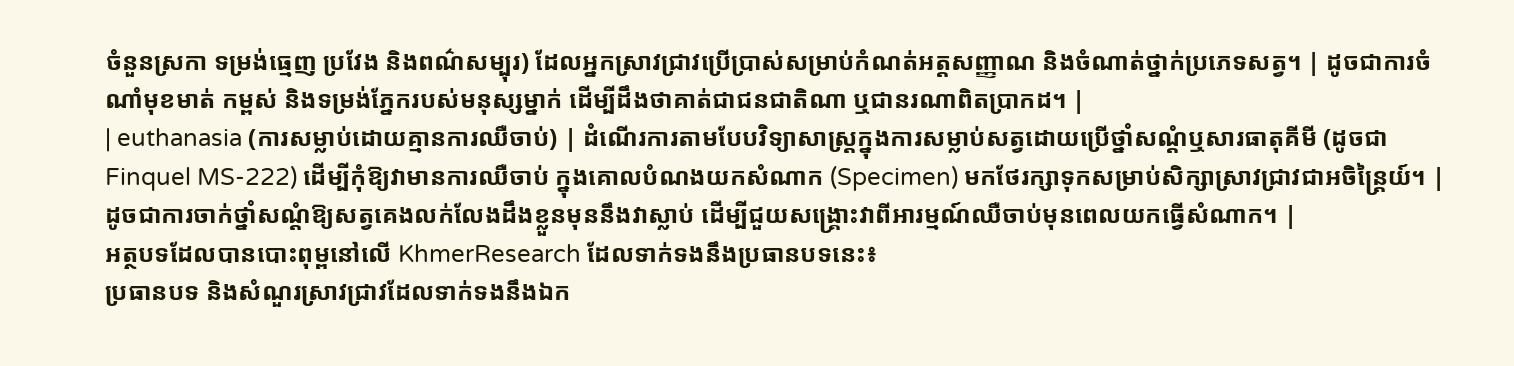ចំនួនស្រកា ទម្រង់ធ្មេញ ប្រវែង និងពណ៌សម្បុរ) ដែលអ្នកស្រាវជ្រាវប្រើប្រាស់សម្រាប់កំណត់អត្តសញ្ញាណ និងចំណាត់ថ្នាក់ប្រភេទសត្វ។ | ដូចជាការចំណាំមុខមាត់ កម្ពស់ និងទម្រង់ភ្នែករបស់មនុស្សម្នាក់ ដើម្បីដឹងថាគាត់ជាជនជាតិណា ឬជានរណាពិតប្រាកដ។ |
| euthanasia (ការសម្លាប់ដោយគ្មានការឈឺចាប់) | ដំណើរការតាមបែបវិទ្យាសាស្ត្រក្នុងការសម្លាប់សត្វដោយប្រើថ្នាំសណ្តំឬសារធាតុគីមី (ដូចជា Finquel MS-222) ដើម្បីកុំឱ្យវាមានការឈឺចាប់ ក្នុងគោលបំណងយកសំណាក (Specimen) មកថែរក្សាទុកសម្រាប់សិក្សាស្រាវជ្រាវជាអចិន្ត្រៃយ៍។ | ដូចជាការចាក់ថ្នាំសណ្តំឱ្យសត្វគេងលក់លែងដឹងខ្លួនមុននឹងវាស្លាប់ ដើម្បីជួយសង្គ្រោះវាពីអារម្មណ៍ឈឺចាប់មុនពេលយកធ្វើសំណាក។ |
អត្ថបទដែលបានបោះពុម្ពនៅលើ KhmerResearch ដែលទាក់ទងនឹងប្រធានបទនេះ៖
ប្រធានបទ និងសំណួរស្រាវជ្រាវដែលទាក់ទងនឹងឯក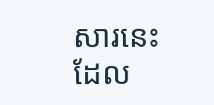សារនេះ ដែល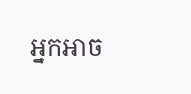អ្នកអាច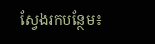ស្វែងរកបន្ថែម៖